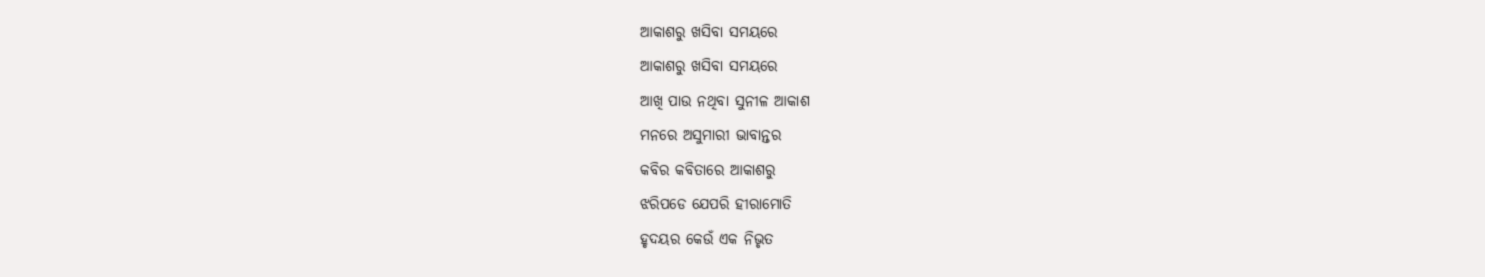ଆକାଶରୁ ଖସିବା ସମୟରେ
ଆକାଶରୁ ଖସିବା ସମୟରେ
ଆଖି ପାଉ ନଥିବା ସୁନୀଳ ଆକାଶ
ମନରେ ଅସୁମାରୀ ଭାବାନ୍ତର
କବିର କବିତାରେ ଆକାଶରୁ
ଝରିପଡେ ଯେପରି ହୀରାମୋତି
ହୃଦୟର କେଉଁ ଏକ ନିଭୃତ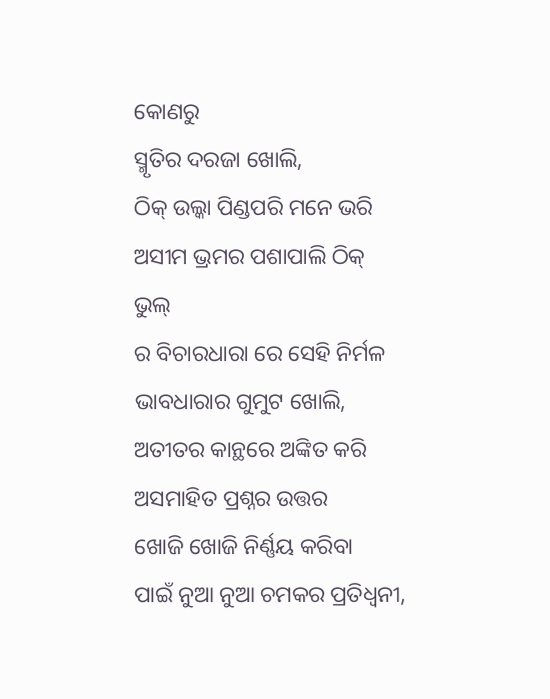କୋଣରୁ
ସ୍ମୃତିର ଦରଜା ଖୋଲି,
ଠିକ୍ ଉଲ୍କା ପିଣ୍ଡପରି ମନେ ଭରି
ଅସୀମ ଭ୍ରମର ପଶାପାଲି ଠିକ୍ ଭୁଲ୍
ର ବିଚାରଧାରା ରେ ସେହି ନିର୍ମଳ
ଭାବଧାରାର ଗୁମୁଟ ଖୋଲି,
ଅତୀତର କାନ୍ଥରେ ଅଙ୍କିତ କରି
ଅସମାହିତ ପ୍ରଶ୍ନର ଉତ୍ତର
ଖୋଜି ଖୋଜି ନିର୍ଣ୍ଣୟ କରିବା
ପାଇଁ ନୁଆ ନୁଆ ଚମକର ପ୍ରତିଧ୍ୱନୀ,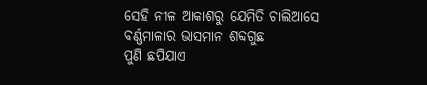ସେହି ନୀଳ ଆକାଶରୁ ଯେମିତି ଚାଲିଆସେ
ବର୍ଣ୍ଣମାଳାର ଭାସମାନ ଶବ୍ଦଗୁଛ
ପୁଣି ଛପିଯାଏ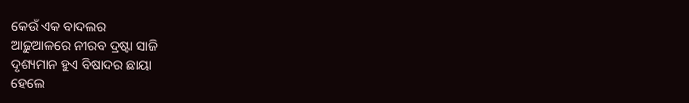କେଉଁ ଏକ ବାଦଲର
ଆଢ଼ୁଆଳରେ ନୀରବ ଦ୍ରଷ୍ଟା ସାଜି
ଦୃଶ୍ୟମାନ ହୁଏ ବିଷାଦର ଛାୟା
ହେଲେ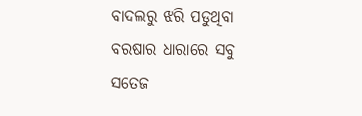ବାଦଲରୁ ଝରି ପଡୁଥିବା
ବରଷାର ଧାରାରେ ସବୁ
ସତେଜ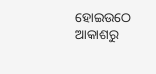ହୋଇଉଠେ
ଆକାଶରୁ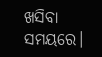ଖସିବା ସମୟରେ।